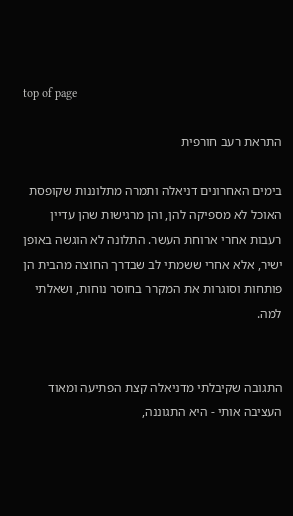top of page

התראת רעב חורפית

בימים האחרונים דניאלה ותמרה מתלוננות שקופסת האוכל לא מספיקה להן, והן מרגישות שהן עדיין רעבות אחרי ארוחת העשר. התלונה לא הוגשה באופן ישיר, אלא אחרי ששמתי לב שבדרך החוצה מהבית הן פותחות וסוגרות את המקרר בחוסר נוחות, ושאלתי למה.


התגובה שקיבלתי מדניאלה קצת הפתיעה ומאוד העציבה אותי - היא התגוננה,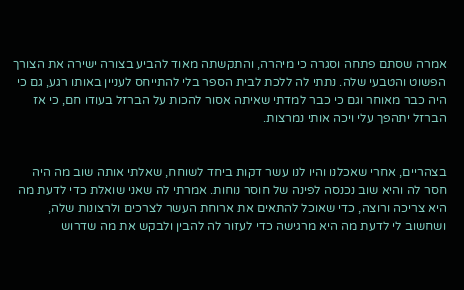אמרה שסתם פתחה וסגרה כי מיהרה, והתקשתה מאוד להביע בצורה ישירה את הצורך הפשוט והטבעי שלה. נתתי לה ללכת לבית הספר בלי להתייחס לעניין באותו רגע, גם כי היה כבר מאוחר וגם כי כבר למדתי שאיתה אסור להכות על הברזל בעודו חם, כי אז הברזל יתהפך עלי ויכה אותי נמרצות.


בצהריים, אחרי שאכלנו והיו לנו עשר דקות ביחד לשוחח, שאלתי אותה שוב מה היה חסר לה והיא שוב נכנסה לפינה של חוסר נוחות. אמרתי לה שאני שואלת כדי לדעת מה היא צריכה ורוצה, כדי שאוכל להתאים את ארוחת העשר לצרכים ולרצונות שלה, ושחשוב לי לדעת מה היא מרגישה כדי לעזור לה להבין ולבקש את מה שדרוש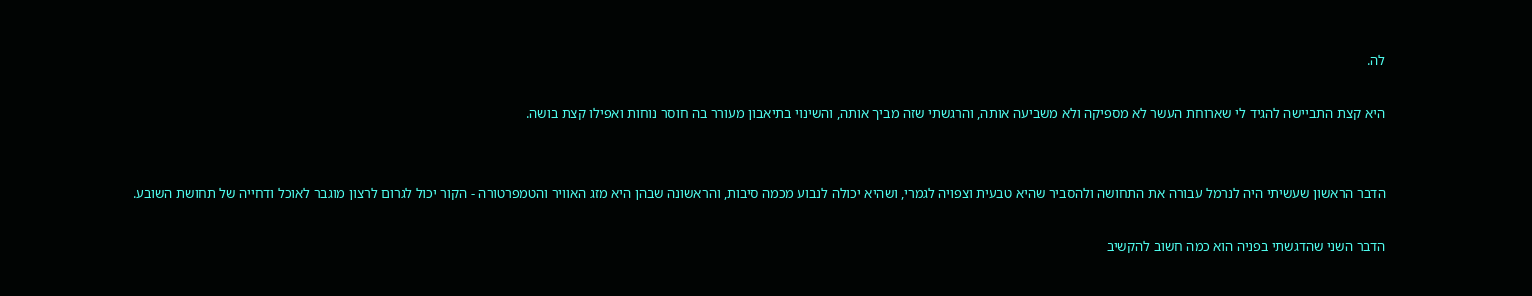לה.

היא קצת התביישה להגיד לי שארוחת העשר לא מספיקה ולא משביעה אותה, והרגשתי שזה מביך אותה, והשינוי בתיאבון מעורר בה חוסר נוחות ואפילו קצת בושה.


הדבר הראשון שעשיתי היה לנרמל עבורה את התחושה ולהסביר שהיא טבעית וצפויה לגמרי, ושהיא יכולה לנבוע מכמה סיבות, והראשונה שבהן היא מזג האוויר והטמפרטורה - הקור יכול לגרום לרצון מוגבר לאוכל ודחייה של תחושת השובע.

הדבר השני שהדגשתי בפניה הוא כמה חשוב להקשיב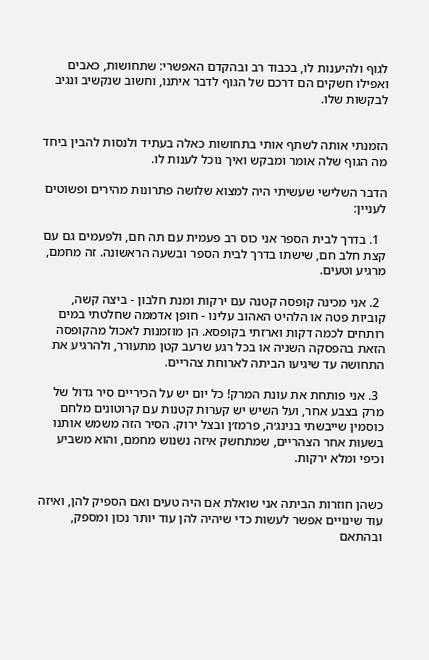לגוף ולהיענות לו, בכבוד רב ובהקדם האפשרי: שתחושות, כאבים ואפילו חשקים הם דרכם של הגוף לדבר איתנו, וחשוב שנקשיב ונגיב לבקשות שלו.


הזמנתי אותה לשתף אותי בתחושות כאלה בעתיד ולנסות להבין ביחד מה הגוף שלה אומר ומבקש ואיך נוכל לענות לו.

הדבר השלישי שעשיתי היה למצוא שלושה פתרונות מהירים ופשוטים לעניין:

  1. בדרך לבית הספר אני כוס רב פעמית עם תה חם, ולפעמים גם עם קצת חלב חם, שישתו בדרך לבית הספר ובשעה הראשונה. זה מחמם, מרגיע וטעים.

  2. אני מכינה קופסה קטנה עם ירקות ומנת חלבון - ביצה קשה, קוביות פטה או הלהיט האהוב עלינו - חופן אדממה שחלטתי במים רותחים לכמה דקות וארזתי בקופסא. הן מוזמנות לאכול מהקופסה הזאת בהפסקה השניה או בכל רגע שרעב קטן מתעורר, ולהרגיע את התחושה עד שיגיעו הביתה לארוחת צהריים.

  3. אני פותחת את עונת המרק! כל יום יש על הכיריים סיר גדול של מרק בצבע אחר, ועל השיש יש קערות קטנות עם קרוטונים מלחם כוסמין שייבשתי בנינג׳ה, פרמז׳ן ובצל ירוק. הסיר הזה משמש אותנו בשעות אחר הצהריים, שמתחשק איזה נשנוש מחמם, והוא משביע וכיפי ומלא ירקות.


כשהן חוזרות הביתה אני שואלת אם היה טעים ואם הספיק להן, ואיזה עוד שינויים אפשר לעשות כדי שיהיה להן עוד יותר נכון ומספק, ובהתאם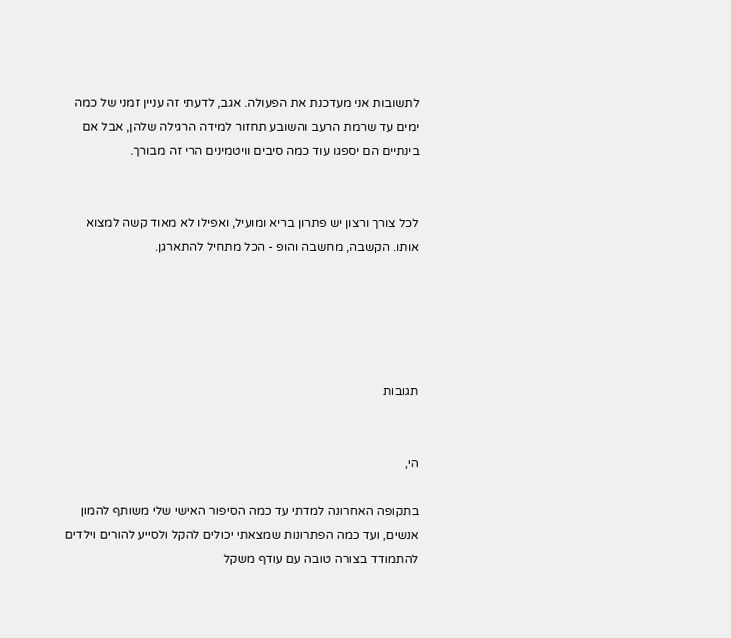לתשובות אני מעדכנת את הפעולה. אגב, לדעתי זה עניין זמני של כמה ימים עד שרמת הרעב והשובע תחזור למידה הרגילה שלהן, אבל אם בינתיים הם יספגו עוד כמה סיבים וויטמינים הרי זה מבורך.


לכל צורך ורצון יש פתרון בריא ומועיל, ואפילו לא מאוד קשה למצוא אותו. הקשבה, מחשבה והופ - הכל מתחיל להתארגן.





תגובות


הי,

בתקופה האחרונה למדתי עד כמה הסיפור האישי שלי משותף להמון אנשים, ועד כמה הפתרונות שמצאתי יכולים להקל ולסייע להורים וילדים להתמודד בצורה טובה עם עודף משקל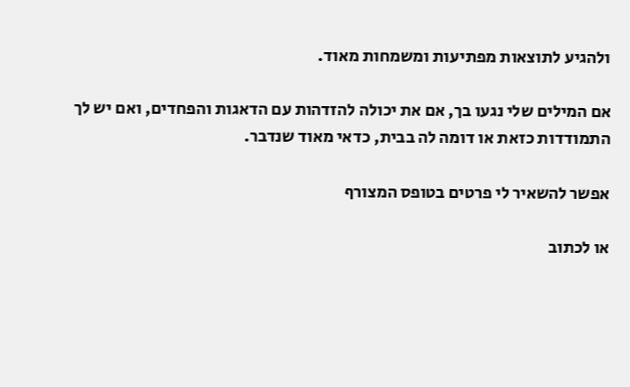ולהגיע לתוצאות מפתיעות ומשמחות מאוד.

אם המילים שלי נגעו בך, אם את יכולה להזדהות עם הדאגות והפחדים, ואם יש לך התמודדות כזאת או דומה לה בבית, כדאי מאוד שנדבר.

אפשר להשאיר לי פרטים בטופס המצורף

או לכתוב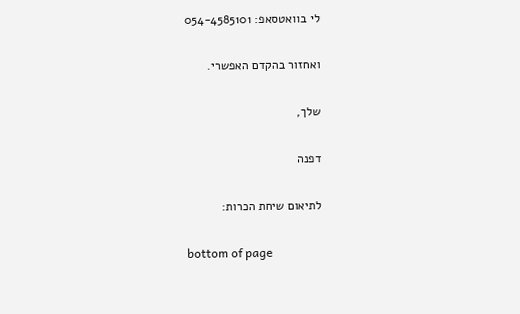לי בוואטסאפ: 054-4585101

ואחזור בהקדם האפשרי.

שלך,

דפנה

לתיאום שיחת הכרות:

bottom of page